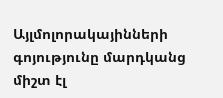Այլմոլորակայինների գոյությունը մարդկանց միշտ էլ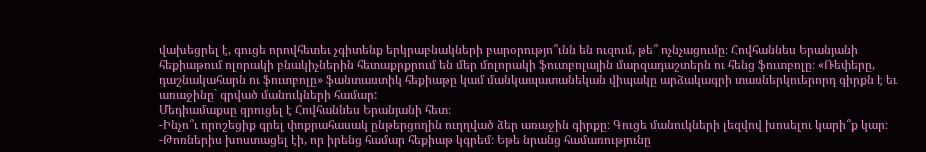վախեցրել է, գուցե որովհետեւ չգիտենք երկրաբնակների բարօրությո՞ւնն են ուզում, թե՞ ոչնչացումը։ Հովհաննես Երանյանի հեքիաթում ոլորակի բնակիչներին հետաքրքրում են մեր մոլորակի ֆուտբոլային մարզադաշտերն ու հենց ֆուտբոլը։ «Ռեփերը, դաշնակահարն ու ֆուտբոլը» ֆանտաստիկ հեքիաթը կամ մանկապատանեկան վիպակը արձակագրի տասներկուերորդ գիրքն է եւ առաջինը` գրված մանուկների համար:
Մեդիամաքսը զրուցել է Հովհաննես Երանյանի հետ։
-Ինչո՞ւ որոշեցիք գրել փոքրահասակ ընթերցողին ուղղված ձեր առաջին գիրքը։ Գուցե մանուկների լեզվով խոսելու կարի՞ք կար։
-Թոռներիս խոստացել էի, որ իրենց համար հեքիաթ կգրեմ։ Եթե նրանց համառությունը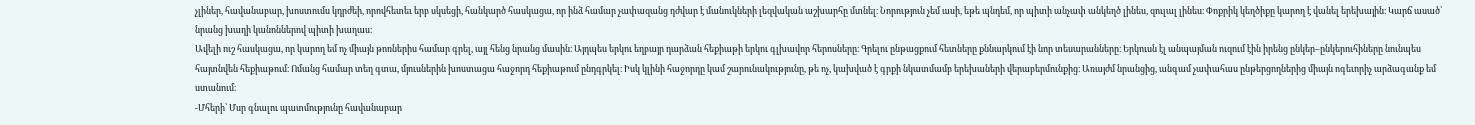չլիներ, հավանաբար, խոստումս կդրժեի, որովհետեւ երբ սկսեցի, հանկարծ հասկացա, որ ինձ համար չափազանց դժվար է մանուկների լեզվական աշխարհը մտնել։ Նորություն չեմ ասի, եթե պնդեմ, որ պիտի անչափ անկեղծ լինես, զուլալ լինես։ Փոքրիկ կեղծիքը կարող է վանել երեխային։ Կարճ ասած՝ նրանց խաղի կանոններով պիտի խաղաս։
Ավելի ուշ հասկացա, որ կարող եմ ոչ միայն թոռներիս համար գրել, այլ հենց նրանց մասին։ Այդպես երկու եղբայր դարձան հեքիաթի երկու գլխավոր հերոսները։ Գրելու ընթացքում հետները քննարկում էի նոր տեսարանները։ Երկուսն էլ անպայման ուզում էին իրենց ընկեր–ընկերուհիները նունպես հայտնվեն հեքիաթում։ Ոմանց համար տեղ գտա, մյուսներին խոստացա հաջորդ հեքիաթում ընդգրկել։ Իսկ կլինի հաջորդը կամ շարունակությունը, թե ոչ, կախված է գրքի նկատմամբ երեխաների վերաբերմունքից։ Առայժմ նրանցից, անգամ չափահաս ընթերցողներից միայն ոգեւորիչ արձագանք եմ ստանում։
-Մհերի՝ Մսր գնալու պատմությունը հավանաբար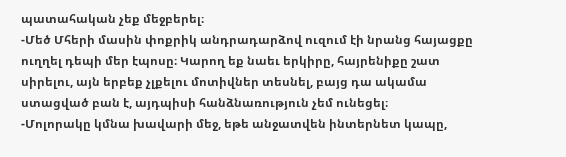պատահական չեք մեջբերել։
-Մեծ Մհերի մասին փոքրիկ անդրադարձով ուզում էի նրանց հայացքը ուղղել դեպի մեր էպոսը։ Կարող եք նաեւ երկիրը, հայրենիքը շատ սիրելու, այն երբեք չլքելու մոտիվներ տեսնել, բայց դա ակամա ստացված բան է, այդպիսի հանձնառություն չեմ ունեցել։
-Մոլորակը կմնա խավարի մեջ, եթե անջատվեն ինտերնետ կապը,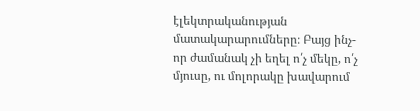էլեկտրականության մատակարարումները։ Բայց ինչ-որ ժամանակ չի եղել ո՛չ մեկը, ո՛չ մյուսը, ու մոլորակը խավարում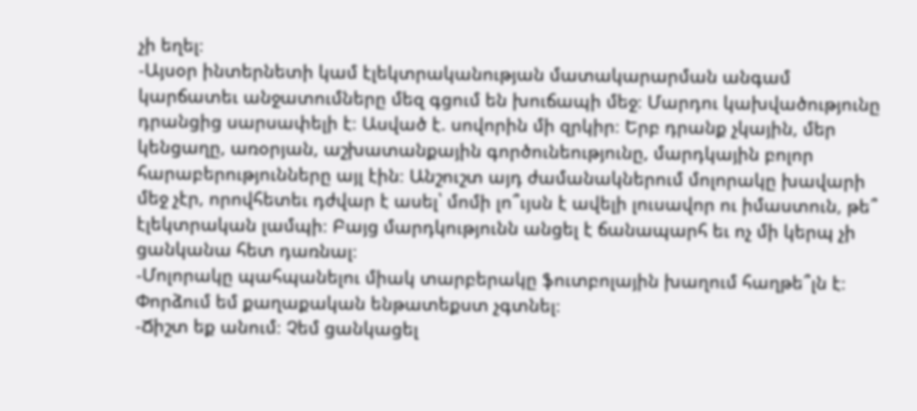չի եղել։
-Այսօր ինտերնետի կամ էլեկտրականության մատակարարման անգամ կարճատեւ անջատումները մեզ գցում են խուճապի մեջ։ Մարդու կախվածությունը դրանցից սարսափելի է։ Ասված է. սովորին մի զրկիր։ Երբ դրանք չկային, մեր կենցաղը, առօրյան, աշխատանքային գործունեությունը, մարդկային բոլոր հարաբերությունները այլ էին։ Անշուշտ այդ ժամանակներում մոլորակը խավարի մեջ չէր, որովհետեւ դժվար է ասել՝ մոմի լո՞ւյսն է ավելի լուսավոր ու իմաստուն, թե՞ էլեկտրական լամպի։ Բայց մարդկությունն անցել է ճանապարհ եւ ոչ մի կերպ չի ցանկանա հետ դառնալ։
-Մոլորակը պահպանելու միակ տարբերակը ֆուտբոլային խաղում հաղթե՞լն է։ Փորձում եմ քաղաքական ենթատեքստ չգտնել։
-Ճիշտ եք անում։ Չեմ ցանկացել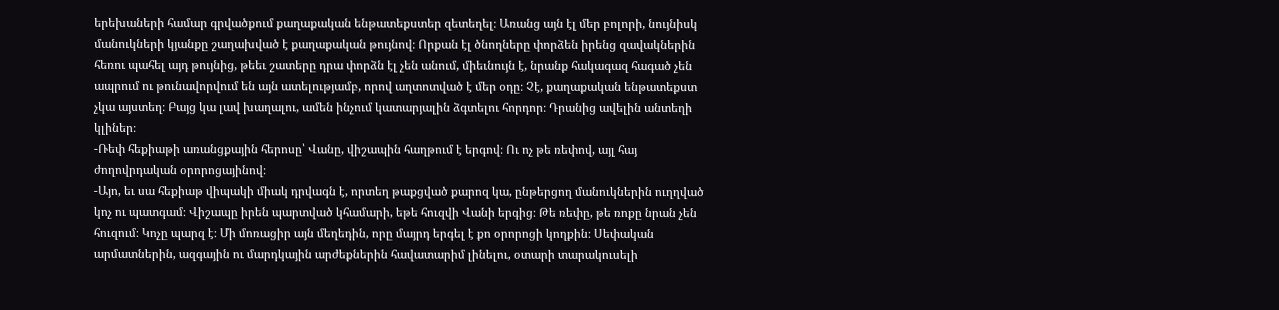երեխաների համար գրվածքում քաղաքական ենթատեքստեր զետեղել։ Առանց այն էլ մեր բոլորի, նույնիսկ մանուկների կյանքը շաղախված է քաղաքական թույնով։ Որքան էլ ծնողները փորձեն իրենց զավակներին հեռու պահել այդ թույնից, թեեւ շատերը դրա փորձն էլ չեն անում, միեւնույն է, նրանք հակագազ հագած չեն ապրում ու թունավորվում են այն ատելությամբ, որով աղտոտված է մեր օդը։ Չէ, քաղաքական ենթատեքստ չկա այստեղ։ Բայց կա լավ խաղալու, ամեն ինչում կատարյալին ձգտելու հորդոր։ Դրանից ավելին անտեղի կլիներ։
-Ռեփ հեքիաթի առանցքային հերոսը՝ Վանը, վիշապին հաղթում է երգով։ Ու ոչ թե ռեփով, այլ հայ ժողովրդական օրորոցայինով։
-Այո, եւ սա հեքիաթ վիպակի միակ դրվագն է, որտեղ թաքցված քարոզ կա, ընթերցող մանուկներին ուղղված կոչ ու պատգամ։ Վիշապը իրեն պարտված կհամարի, եթե հուզվի Վանի երգից։ Թե ռեփը, թե ռոքը նրան չեն հուզում։ Կոչը պարզ է։ Մի մոռացիր այն մեղեդին, որը մայրդ երգել է քո օրորոցի կողքին։ Սեփական արմատներին, ազգային ու մարդկային արժեքներին հավատարիմ լինելու, օտարի տարակուսելի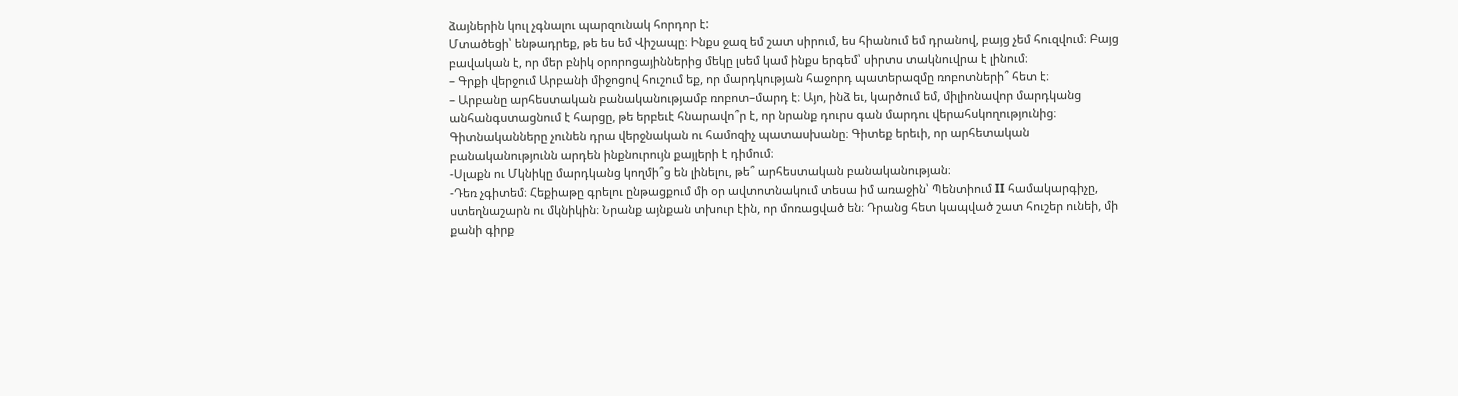ձայներին կուլ չգնալու պարզունակ հորդոր է:
Մտածեցի՝ ենթադրեք, թե ես եմ Վիշապը։ Ինքս ջազ եմ շատ սիրում, ես հիանում եմ դրանով, բայց չեմ հուզվում։ Բայց բավական է, որ մեր բնիկ օրորոցայիններից մեկը լսեմ կամ ինքս երգեմ՝ սիրտս տակնուվրա է լինում։
– Գրքի վերջում Արբանի միջոցով հուշում եք, որ մարդկության հաջորդ պատերազմը ռոբոտների՞ հետ է։
– Արբանը արհեստական բանականությամբ ռոբոտ–մարդ է։ Այո, ինձ եւ, կարծում եմ, միլիոնավոր մարդկանց անհանգստացնում է հարցը, թե երբեւէ հնարավո՞ր է, որ նրանք դուրս գան մարդու վերահսկողությունից։ Գիտնականները չունեն դրա վերջնական ու համոզիչ պատասխանը։ Գիտեք երեւի, որ արհետական բանականությունն արդեն ինքնուրույն քայլերի է դիմում։
-Սլաքն ու Մկնիկը մարդկանց կողմի՞ց են լինելու, թե՞ արհեստական բանականության։
-Դեռ չգիտեմ։ Հեքիաթը գրելու ընթացքում մի օր ավտոտնակում տեսա իմ առաջին՝ Պենտիում II համակարգիչը, ստեղնաշարն ու մկնիկին։ Նրանք այնքան տխուր էին, որ մոռացված են։ Դրանց հետ կապված շատ հուշեր ունեի, մի քանի գիրք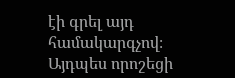էի գրել այդ համակարգչով։ Այդպես որոշեցի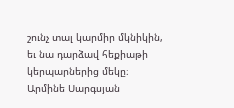շունչ տալ կարմիր մկնիկին, եւ նա դարձավ հեքիաթի կերպարներից մեկը։
Արմինե Սարգսյան